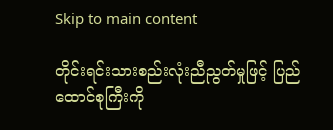Skip to main content

တိုင်းရင်းသားစည်းလုံးညီညွတ်မှုဖြင့် ပြည်ထောင်စုကြီးကို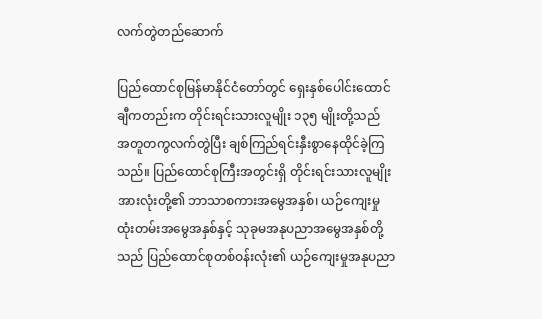လက်တွဲတည်ဆောက်

ပြည်ထောင်စုမြန်မာနိုင်ငံတော်တွင် ရှေးနှစ်ပေါင်းထောင်ချီကတည်းက တိုင်းရင်းသားလူမျိုး ၁၃၅ မျိုးတို့သည် အတူတကွလက်တွဲပြီး ချစ်ကြည်ရင်းနှီးစွာနေထိုင်ခဲ့ကြသည်။ ပြည်ထောင်စုကြီးအတွင်းရှိ တိုင်းရင်းသားလူမျိုးအားလုံးတို့၏ ဘာသာစကားအမွေအနှစ်၊ ယဉ်ကျေးမှုထုံးတမ်းအမွေအနှစ်နှင့် သုခုမအနုပညာအမွေအနှစ်တို့သည် ပြည်ထောင်စုတစ်ဝန်းလုံး၏ ယဉ်ကျေးမှုအနုပညာ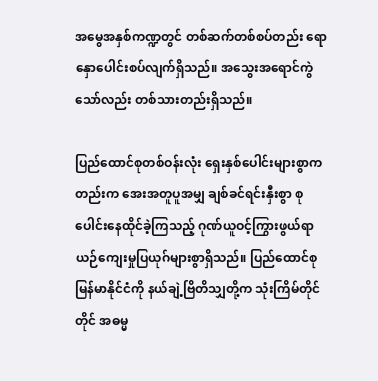အမွေအနှစ်ကဏ္ဍတွင် တစ်ဆက်တစ်စပ်တည်း ရောနှောပေါင်းစပ်လျက်ရှိသည်။ အသွေးအရောင်ကွဲသော်လည်း တစ်သားတည်းရှိသည်။

ပြည်ထောင်စုတစ်ဝန်းလုံး ရှေးနှစ်ပေါင်းများစွာကတည်းက အေးအတူပူအမျှ ချစ်ခင်ရင်းနှီးစွာ စုပေါင်းနေထိုင်ခဲ့ကြသည့် ဂုဏ်ယူဝင့်ကြွားဖွယ်ရာ ယဉ်ကျေးမှုပြယုဂ်များစွာရှိသည်။ ပြည်ထောင်စုမြန်မာနိုင်ငံကို နယ်ချဲ့ဗြိတိသျှတို့က သုံးကြိမ်တိုင်တိုင် အဓမ္မ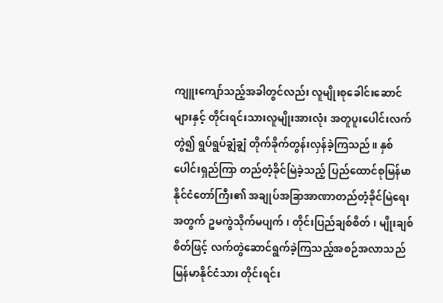ကျူးကျော်သည့်အခါတွင်လည်း လူမျိုးစုခေါင်းဆောင်များနှင့် တိုင်းရင်းသားလူမျိုးအားလုံး အတူပူးပေါင်းလက်တွဲ၍ ရွပ်ရွပ်ချွံချွံ တိုက်ခိုက်တွန်းလှန်ခဲ့ကြသည်။ နှစ်ပေါင်းရှည်ကြာ တည်တံ့ခိုင်မြဲခဲ့သည့် ပြည်ထောင်စုမြန်မာနိုင်ငံတော်ကြီး၏ အချုပ်အခြာအာဏာတည်တံ့ခိုင်မြဲရေးအတွက် ဥမကွဲသိုက်မပျက်၊ တိုင်းပြည်ချစ်စိတ်၊ မျိုးချစ်စိတ်ဖြင့် လက်တွဲဆောင်ရွက်ခဲ့ကြသည့်အစဉ်အလာသည် မြန်မာနိုင်ငံသား တိုင်းရင်း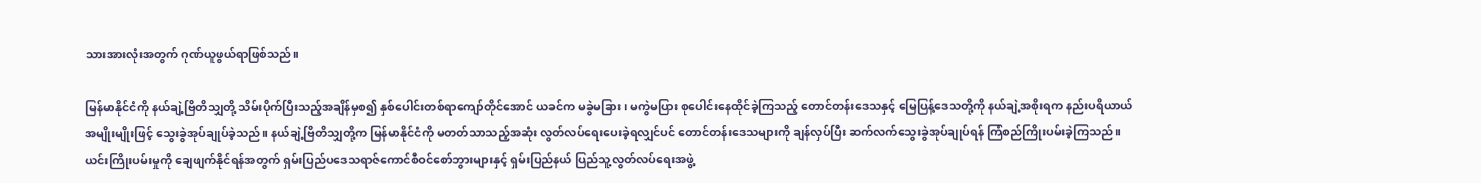သားအားလုံးအတွက် ဂုဏ်ယူဖွယ်ရာဖြစ်သည်။

မြန်မာနိုင်ငံကို နယ်ချဲ့ဗြိတိသျှတို့ သိမ်းပိုက်ပြီးသည့်အချိန်မှစ၍ နှစ်ပေါင်းတစ်ရာကျော်တိုင်အောင် ယခင်က မခွဲမခြား၊ မကွဲမပြား စုပေါင်းနေထိုင်ခဲ့ကြသည့် တောင်တန်းဒေသနှင့် မြေပြန့်ဒေသတို့ကို နယ်ချဲ့အစိုးရက နည်းပရိယာယ်အမျိုးမျိုးဖြင့် သွေးခွဲအုပ်ချုပ်ခဲ့သည်။ နယ်ချဲ့ဗြိတိသျှတို့က မြန်မာနိုင်ငံကို မတတ်သာသည့်အဆုံး လွတ်လပ်ရေးပေးခဲ့ရလျှင်ပင် တောင်တန်းဒေသများကို ချန်လှပ်ပြီး ဆက်လက်သွေးခွဲအုပ်ချုပ်ရန် ကြံစည်ကြိုးပမ်းခဲ့ကြသည်။ ယင်းကြိုးပမ်းမှုကို ချေဖျက်နိုင်ရန်အတွက် ရှမ်းပြည်ပဒေသရာဇ်ကောင်စီဝင်စော်ဘွားများနှင့် ရှမ်းပြည်နယ် ပြည်သူ့လွတ်လပ်ရေးအဖွဲ့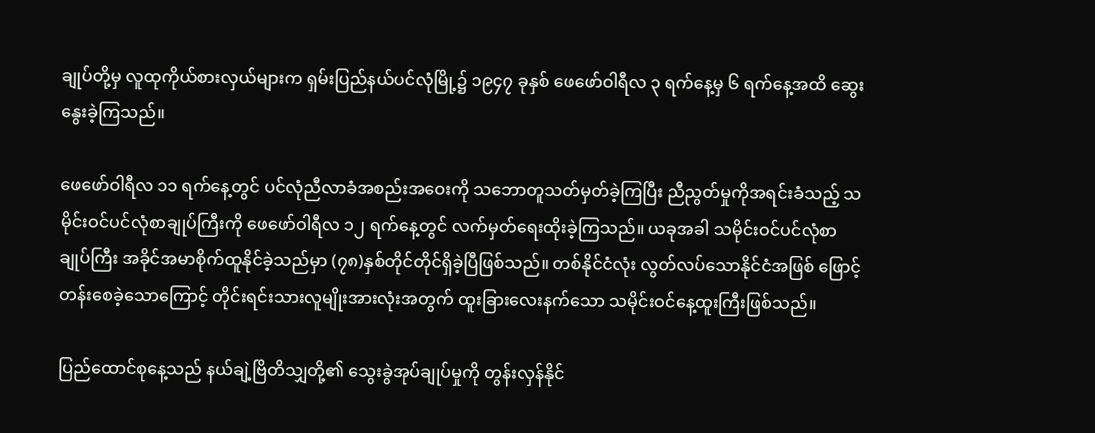ချုပ်တို့မှ လူထုကိုယ်စားလှယ်များက ရှမ်းပြည်နယ်ပင်လုံမြို့၌ ၁၉၄၇ ခုနှစ် ဖေဖော်ဝါရီလ ၃ ရက်နေ့မှ ၆ ရက်နေ့အထိ ဆွေးနွေးခဲ့ကြသည်။

ဖေဖော်ဝါရီလ ၁၁ ရက်နေ့တွင် ပင်လုံညီလာခံအစည်းအဝေးကို သဘောတူသတ်မှတ်ခဲ့ကြပြီး ညီညွတ်မှုကိုအရင်းခံသည့် သမိုင်းဝင်ပင်လုံစာချုပ်ကြီးကို ဖေဖော်ဝါရီလ ၁၂ ရက်နေ့တွင် လက်မှတ်ရေးထိုးခဲ့ကြသည်။ ယခုအခါ သမိုင်းဝင်ပင်လုံစာချုပ်ကြီး အခိုင်အမာစိုက်ထူနိုင်ခဲ့သည်မှာ (၇၈)နှစ်တိုင်တိုင်ရှိခဲ့ပြီဖြစ်သည်။ တစ်နိုင်ငံလုံး လွတ်လပ်သောနိုင်ငံအဖြစ် ဖြောင့်တန်းစေခဲ့သောကြောင့် တိုင်းရင်းသားလူမျိုးအားလုံးအတွက် ထူးခြားလေးနက်သော သမိုင်းဝင်နေ့ထူးကြီးဖြစ်သည်။

ပြည်ထောင်စုနေ့သည် နယ်ချဲ့ဗြိတိသျှတို့၏ သွေးခွဲအုပ်ချုပ်မှုကို တွန်းလှန်နိုင်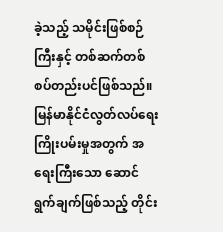ခဲ့သည့် သမိုင်းဖြစ်စဉ်ကြီးနှင့် တစ်ဆက်တစ်စပ်တည်းပင်ဖြစ်သည်။ မြန်မာနိုင်ငံလွတ်လပ်ရေးကြိုးပမ်းမှုအတွက် အရေးကြီးသော ဆောင်ရွက်ချက်ဖြစ်သည့် တိုင်း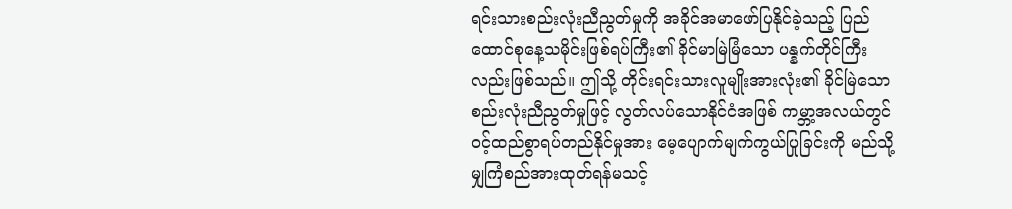ရင်းသားစည်းလုံးညီညွတ်မှုကို အခိုင်အမာဖော်ပြနိုင်ခဲ့သည့် ပြည်ထောင်စုနေ့သမိုင်းဖြစ်ရပ်ကြီး၏ ခိုင်မာမြဲမြံသော ပန္နက်တိုင်ကြီးလည်းဖြစ်သည်။ ဤသို့ တိုင်းရင်းသားလူမျိုးအားလုံး၏ ခိုင်မြဲသောစည်းလုံးညီညွတ်မှုဖြင့် လွတ်လပ်သောနိုင်ငံအဖြစ် ကမ္ဘာ့အလယ်တွင် ဝင့်ထည်စွာရပ်တည်နိုင်မှုအား မေ့ပျောက်မျက်ကွယ်ပြုခြင်းကို မည်သို့မျှကြံစည်အားထုတ်ရန်မသင့်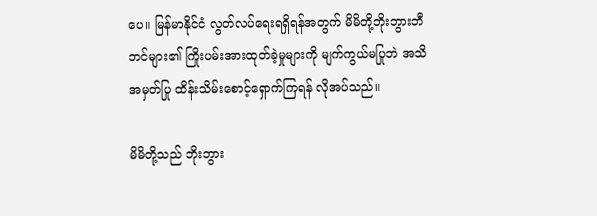ပေ။ မြန်မာနိုင်ငံ လွတ်လပ်ရေးရရှိရန်အတွက် မိမိတို့ဘိုးဘွားဘီဘင်များ၏ ကြိုးပမ်းအားထုတ်ခဲ့မှုများကို မျက်ကွယ်မပြုဘဲ အသိအမှတ်ပြု ထိန်းသိမ်းစောင့်ရှောက်ကြရန် လိုအပ်သည်။

မိမိတို့သည် ဘိုးဘွား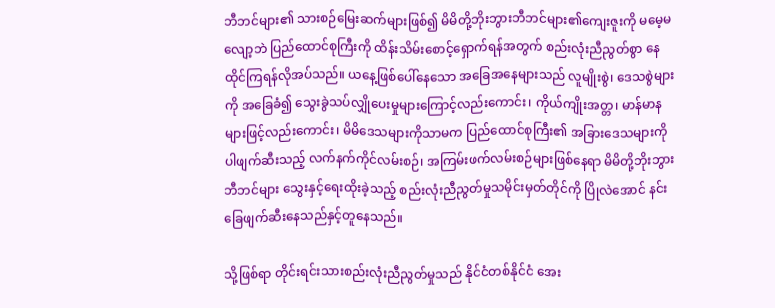ဘီဘင်များ၏ သားစဉ်မြေးဆက်များဖြစ်၍ မိမိတို့ဘိုးဘွားဘီဘင်များ၏ကျေးဇူးကို မမေ့မလျော့ဘဲ ပြည်ထောင်စုကြီးကို ထိန်းသိမ်းစောင့်ရှောက်ရန်အတွက် စည်းလုံးညီညွတ်စွာ နေထိုင်ကြရန်လိုအပ်သည်။ ယနေ့ဖြစ်ပေါ်နေသော အခြေအနေများသည် လူမျိုးစွဲ၊ ဒေသစွဲများကို အခြေခံ၍ သွေးခွဲသပ်လျှိုပေးမှုများကြောင့်လည်းကောင်း၊ ကိုယ်ကျိုးအတ္တ၊ မာန်မာနများဖြင့်လည်းကောင်း၊ မိမိဒေသများကိုသာမက ပြည်ထောင်စုကြီး၏ အခြားဒေသများကိုပါဖျက်ဆီးသည့် လက်နက်ကိုင်လမ်းစဉ်၊ အကြမ်းဖက်လမ်းစဉ်များဖြစ်နေရာ မိမိတို့ဘိုးဘွားဘီဘင်များ သွေးနှင့်ရေးထိုးခဲ့သည့် စည်းလုံးညီညွတ်မှုသမိုင်းမှတ်တိုင်ကို ပြိုလဲအောင် နင်းခြေဖျက်ဆီးနေသည်နှင့်တူနေသည်။

သို့ဖြစ်ရာ တိုင်းရင်းသားစည်းလုံးညီညွတ်မှုသည် နိုင်ငံတစ်နိုင်ငံ အေး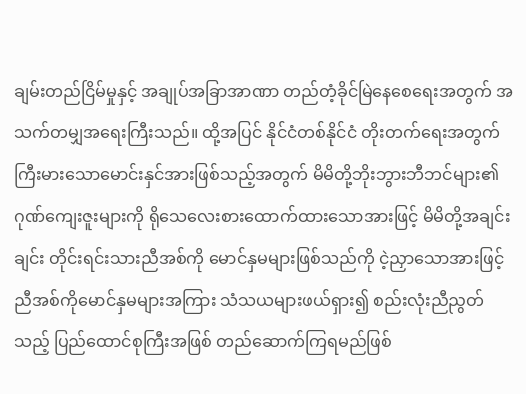ချမ်းတည်ငြိမ်မှုနှင့် အချုပ်အခြာအာဏာ တည်တံ့ခိုင်မြဲနေစေရေးအတွက် အသက်တမျှအရေးကြီးသည်။ ထို့အပြင် နိုင်ငံတစ်နိုင်ငံ တိုးတက်ရေးအတွက် ကြီးမားသောမောင်းနှင်အားဖြစ်သည့်အတွက် မိမိတို့ဘိုးဘွားဘီဘင်များ၏ ဂုဏ်ကျေးဇူးများကို ရိုသေလေးစားထောက်ထားသောအားဖြင့် မိမိတို့အချင်းချင်း တိုင်းရင်းသားညီအစ်ကို မောင်နှမများဖြစ်သည်ကို ငဲ့ညှာသောအားဖြင့် ညီအစ်ကိုမောင်နှမများအကြား သံသယများဖယ်ရှား၍ စည်းလုံးညီညွတ်သည့် ပြည်ထောင်စုကြီးအဖြစ် တည်ဆောက်ကြရမည်ဖြစ်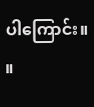ပါကြောင်း။    ။